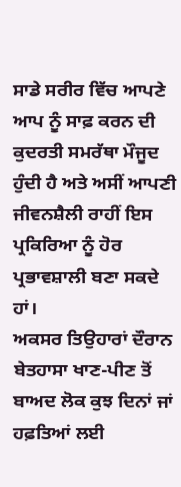ਸਾਡੇ ਸਰੀਰ ਵਿੱਚ ਆਪਣੇ ਆਪ ਨੂੰ ਸਾਫ਼ ਕਰਨ ਦੀ ਕੁਦਰਤੀ ਸਮਰੱਥਾ ਮੌਜੂਦ ਹੁੰਦੀ ਹੈ ਅਤੇ ਅਸੀਂ ਆਪਣੀ ਜੀਵਨਸ਼ੈਲੀ ਰਾਹੀਂ ਇਸ ਪ੍ਰਕਿਰਿਆ ਨੂੰ ਹੋਰ ਪ੍ਰਭਾਵਸ਼ਾਲੀ ਬਣਾ ਸਕਦੇ ਹਾਂ।
ਅਕਸਰ ਤਿਉਹਾਰਾਂ ਦੌਰਾਨ ਬੇਤਹਾਸਾ ਖਾਣ-ਪੀਣ ਤੋਂ ਬਾਅਦ ਲੋਕ ਕੁਝ ਦਿਨਾਂ ਜਾਂ ਹਫ਼ਤਿਆਂ ਲਈ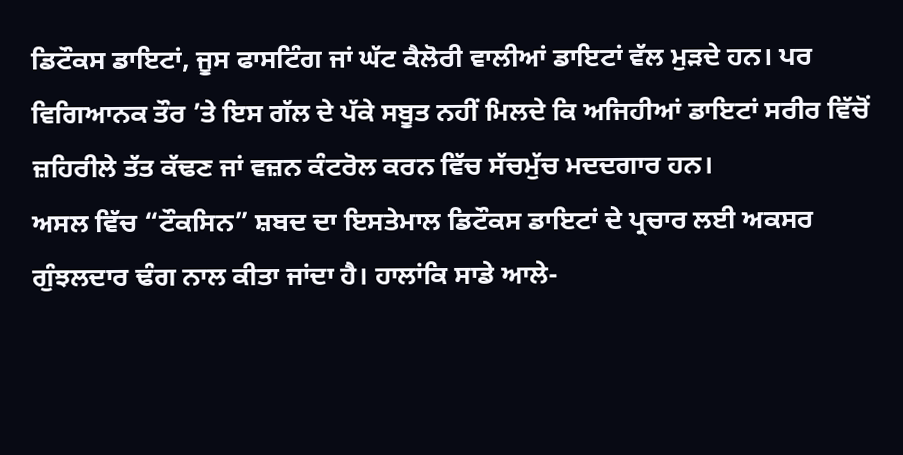ਡਿਟੌਕਸ ਡਾਇਟਾਂ, ਜੂਸ ਫਾਸਟਿੰਗ ਜਾਂ ਘੱਟ ਕੈਲੋਰੀ ਵਾਲੀਆਂ ਡਾਇਟਾਂ ਵੱਲ ਮੁੜਦੇ ਹਨ। ਪਰ ਵਿਗਿਆਨਕ ਤੌਰ ’ਤੇ ਇਸ ਗੱਲ ਦੇ ਪੱਕੇ ਸਬੂਤ ਨਹੀਂ ਮਿਲਦੇ ਕਿ ਅਜਿਹੀਆਂ ਡਾਇਟਾਂ ਸਰੀਰ ਵਿੱਚੋਂ ਜ਼ਹਿਰੀਲੇ ਤੱਤ ਕੱਢਣ ਜਾਂ ਵਜ਼ਨ ਕੰਟਰੋਲ ਕਰਨ ਵਿੱਚ ਸੱਚਮੁੱਚ ਮਦਦਗਾਰ ਹਨ।
ਅਸਲ ਵਿੱਚ “ਟੌਕਸਿਨ” ਸ਼ਬਦ ਦਾ ਇਸਤੇਮਾਲ ਡਿਟੌਕਸ ਡਾਇਟਾਂ ਦੇ ਪ੍ਰਚਾਰ ਲਈ ਅਕਸਰ ਗੁੰਝਲਦਾਰ ਢੰਗ ਨਾਲ ਕੀਤਾ ਜਾਂਦਾ ਹੈ। ਹਾਲਾਂਕਿ ਸਾਡੇ ਆਲੇ-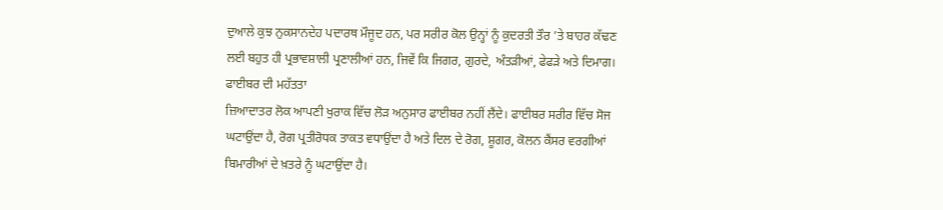ਦੁਆਲੇ ਕੁਝ ਨੁਕਸਾਨਦੇਹ ਪਦਾਰਥ ਮੌਜੂਦ ਹਨ, ਪਰ ਸਰੀਰ ਕੋਲ ਉਨ੍ਹਾਂ ਨੂੰ ਕੁਦਰਤੀ ਤੌਰ ’ਤੇ ਬਾਹਰ ਕੱਢਣ ਲਈ ਬਹੁਤ ਹੀ ਪ੍ਰਭਾਵਸ਼ਾਲੀ ਪ੍ਰਣਾਲੀਆਂ ਹਨ, ਜਿਵੇਂ ਕਿ ਜਿਗਰ, ਗੁਰਦੇ, ਅੰਤੜੀਆਂ, ਫੇਫੜੇ ਅਤੇ ਦਿਮਾਗ।
ਫਾਈਬਰ ਦੀ ਮਹੱਤਤਾ
ਜ਼ਿਆਦਾਤਰ ਲੋਕ ਆਪਣੀ ਖੁਰਾਕ ਵਿੱਚ ਲੋੜ ਅਨੁਸਾਰ ਫਾਈਬਰ ਨਹੀਂ ਲੈਂਦੇ। ਫਾਈਬਰ ਸਰੀਰ ਵਿੱਚ ਸੋਜ ਘਟਾਉਂਦਾ ਹੈ, ਰੋਗ ਪ੍ਰਤੀਰੋਧਕ ਤਾਕਤ ਵਧਾਉਂਦਾ ਹੈ ਅਤੇ ਦਿਲ ਦੇ ਰੋਗ, ਸ਼ੂਗਰ, ਕੋਲਨ ਕੈਂਸਰ ਵਰਗੀਆਂ ਬਿਮਾਰੀਆਂ ਦੇ ਖ਼ਤਰੇ ਨੂੰ ਘਟਾਉਂਦਾ ਹੈ।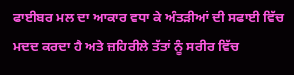ਫਾਈਬਰ ਮਲ ਦਾ ਆਕਾਰ ਵਧਾ ਕੇ ਅੰਤੜੀਆਂ ਦੀ ਸਫਾਈ ਵਿੱਚ ਮਦਦ ਕਰਦਾ ਹੈ ਅਤੇ ਜ਼ਹਿਰੀਲੇ ਤੱਤਾਂ ਨੂੰ ਸਰੀਰ ਵਿੱਚ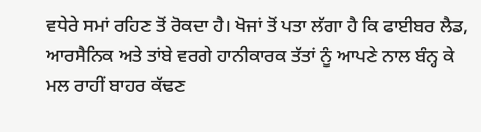ਵਧੇਰੇ ਸਮਾਂ ਰਹਿਣ ਤੋਂ ਰੋਕਦਾ ਹੈ। ਖੋਜਾਂ ਤੋਂ ਪਤਾ ਲੱਗਾ ਹੈ ਕਿ ਫਾਈਬਰ ਲੈਡ, ਆਰਸੈਨਿਕ ਅਤੇ ਤਾਂਬੇ ਵਰਗੇ ਹਾਨੀਕਾਰਕ ਤੱਤਾਂ ਨੂੰ ਆਪਣੇ ਨਾਲ ਬੰਨ੍ਹ ਕੇ ਮਲ ਰਾਹੀਂ ਬਾਹਰ ਕੱਢਣ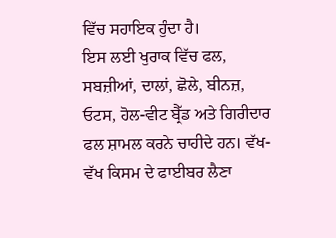ਵਿੱਚ ਸਹਾਇਕ ਹੁੰਦਾ ਹੈ।
ਇਸ ਲਈ ਖੁਰਾਕ ਵਿੱਚ ਫਲ, ਸਬਜ਼ੀਆਂ, ਦਾਲਾਂ, ਛੋਲੇ, ਬੀਨਜ਼, ਓਟਸ, ਹੋਲ-ਵੀਟ ਬ੍ਰੈੱਡ ਅਤੇ ਗਿਰੀਦਾਰ ਫਲ ਸ਼ਾਮਲ ਕਰਨੇ ਚਾਹੀਦੇ ਹਨ। ਵੱਖ-ਵੱਖ ਕਿਸਮ ਦੇ ਫਾਈਬਰ ਲੈਣਾ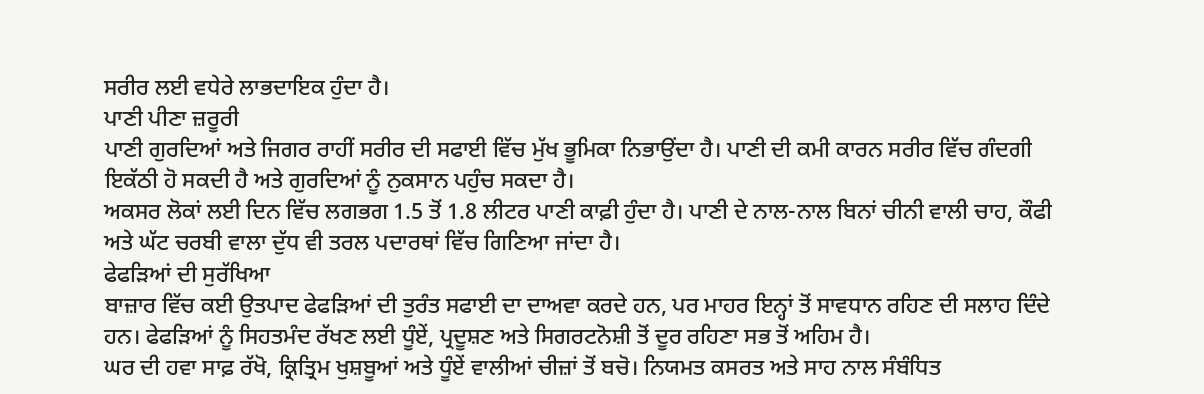ਸਰੀਰ ਲਈ ਵਧੇਰੇ ਲਾਭਦਾਇਕ ਹੁੰਦਾ ਹੈ।
ਪਾਣੀ ਪੀਣਾ ਜ਼ਰੂਰੀ
ਪਾਣੀ ਗੁਰਦਿਆਂ ਅਤੇ ਜਿਗਰ ਰਾਹੀਂ ਸਰੀਰ ਦੀ ਸਫਾਈ ਵਿੱਚ ਮੁੱਖ ਭੂਮਿਕਾ ਨਿਭਾਉਂਦਾ ਹੈ। ਪਾਣੀ ਦੀ ਕਮੀ ਕਾਰਨ ਸਰੀਰ ਵਿੱਚ ਗੰਦਗੀ ਇਕੱਠੀ ਹੋ ਸਕਦੀ ਹੈ ਅਤੇ ਗੁਰਦਿਆਂ ਨੂੰ ਨੁਕਸਾਨ ਪਹੁੰਚ ਸਕਦਾ ਹੈ।
ਅਕਸਰ ਲੋਕਾਂ ਲਈ ਦਿਨ ਵਿੱਚ ਲਗਭਗ 1.5 ਤੋਂ 1.8 ਲੀਟਰ ਪਾਣੀ ਕਾਫ਼ੀ ਹੁੰਦਾ ਹੈ। ਪਾਣੀ ਦੇ ਨਾਲ-ਨਾਲ ਬਿਨਾਂ ਚੀਨੀ ਵਾਲੀ ਚਾਹ, ਕੌਫੀ ਅਤੇ ਘੱਟ ਚਰਬੀ ਵਾਲਾ ਦੁੱਧ ਵੀ ਤਰਲ ਪਦਾਰਥਾਂ ਵਿੱਚ ਗਿਣਿਆ ਜਾਂਦਾ ਹੈ।
ਫੇਫੜਿਆਂ ਦੀ ਸੁਰੱਖਿਆ
ਬਾਜ਼ਾਰ ਵਿੱਚ ਕਈ ਉਤਪਾਦ ਫੇਫੜਿਆਂ ਦੀ ਤੁਰੰਤ ਸਫਾਈ ਦਾ ਦਾਅਵਾ ਕਰਦੇ ਹਨ, ਪਰ ਮਾਹਰ ਇਨ੍ਹਾਂ ਤੋਂ ਸਾਵਧਾਨ ਰਹਿਣ ਦੀ ਸਲਾਹ ਦਿੰਦੇ ਹਨ। ਫੇਫੜਿਆਂ ਨੂੰ ਸਿਹਤਮੰਦ ਰੱਖਣ ਲਈ ਧੂੰਏਂ, ਪ੍ਰਦੂਸ਼ਣ ਅਤੇ ਸਿਗਰਟਨੋਸ਼ੀ ਤੋਂ ਦੂਰ ਰਹਿਣਾ ਸਭ ਤੋਂ ਅਹਿਮ ਹੈ।
ਘਰ ਦੀ ਹਵਾ ਸਾਫ਼ ਰੱਖੋ, ਕ੍ਰਿਤ੍ਰਿਮ ਖੁਸ਼ਬੂਆਂ ਅਤੇ ਧੂੰਏਂ ਵਾਲੀਆਂ ਚੀਜ਼ਾਂ ਤੋਂ ਬਚੋ। ਨਿਯਮਤ ਕਸਰਤ ਅਤੇ ਸਾਹ ਨਾਲ ਸੰਬੰਧਿਤ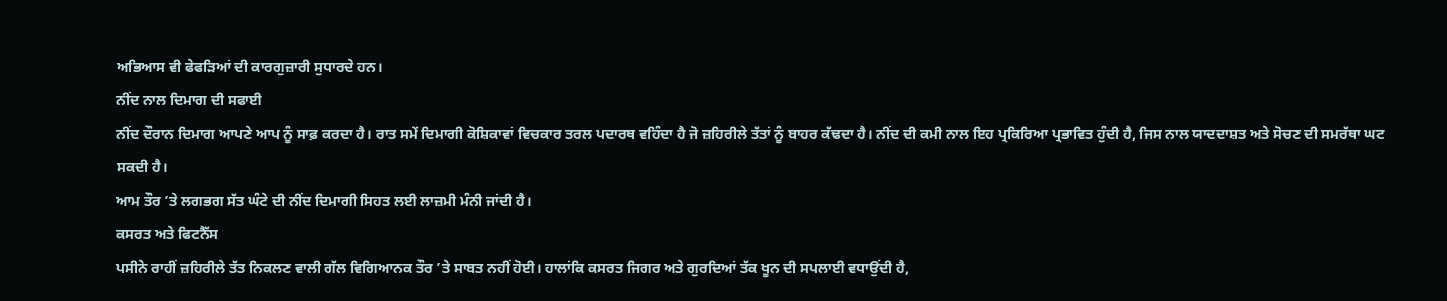ਅਭਿਆਸ ਵੀ ਫੇਫੜਿਆਂ ਦੀ ਕਾਰਗੁਜ਼ਾਰੀ ਸੁਧਾਰਦੇ ਹਨ।
ਨੀਂਦ ਨਾਲ ਦਿਮਾਗ ਦੀ ਸਫਾਈ
ਨੀਂਦ ਦੌਰਾਨ ਦਿਮਾਗ ਆਪਣੇ ਆਪ ਨੂੰ ਸਾਫ਼ ਕਰਦਾ ਹੈ। ਰਾਤ ਸਮੇਂ ਦਿਮਾਗੀ ਕੋਸ਼ਿਕਾਵਾਂ ਵਿਚਕਾਰ ਤਰਲ ਪਦਾਰਥ ਵਹਿੰਦਾ ਹੈ ਜੋ ਜ਼ਹਿਰੀਲੇ ਤੱਤਾਂ ਨੂੰ ਬਾਹਰ ਕੱਢਦਾ ਹੈ। ਨੀਂਦ ਦੀ ਕਮੀ ਨਾਲ ਇਹ ਪ੍ਰਕਿਰਿਆ ਪ੍ਰਭਾਵਿਤ ਹੁੰਦੀ ਹੈ, ਜਿਸ ਨਾਲ ਯਾਦਦਾਸ਼ਤ ਅਤੇ ਸੋਚਣ ਦੀ ਸਮਰੱਥਾ ਘਟ ਸਕਦੀ ਹੈ।
ਆਮ ਤੌਰ ’ਤੇ ਲਗਭਗ ਸੱਤ ਘੰਟੇ ਦੀ ਨੀਂਦ ਦਿਮਾਗੀ ਸਿਹਤ ਲਈ ਲਾਜ਼ਮੀ ਮੰਨੀ ਜਾਂਦੀ ਹੈ।
ਕਸਰਤ ਅਤੇ ਫਿਟਨੈੱਸ
ਪਸੀਨੇ ਰਾਹੀਂ ਜ਼ਹਿਰੀਲੇ ਤੱਤ ਨਿਕਲਣ ਵਾਲੀ ਗੱਲ ਵਿਗਿਆਨਕ ਤੌਰ ’ਤੇ ਸਾਬਤ ਨਹੀਂ ਹੋਈ। ਹਾਲਾਂਕਿ ਕਸਰਤ ਜਿਗਰ ਅਤੇ ਗੁਰਦਿਆਂ ਤੱਕ ਖੂਨ ਦੀ ਸਪਲਾਈ ਵਧਾਉਂਦੀ ਹੈ,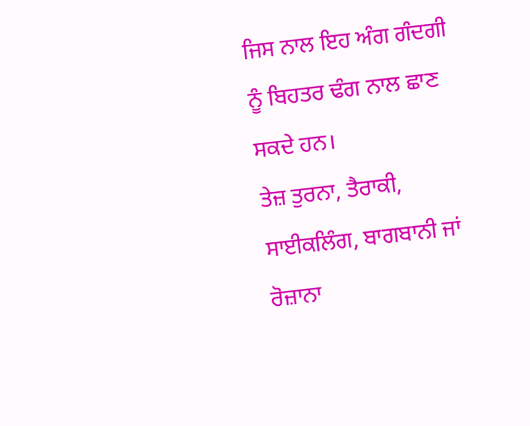ਜਿਸ ਨਾਲ ਇਹ ਅੰਗ ਗੰਦਗੀ ਨੂੰ ਬਿਹਤਰ ਢੰਗ ਨਾਲ ਛਾਣ ਸਕਦੇ ਹਨ।
ਤੇਜ਼ ਤੁਰਨਾ, ਤੈਰਾਕੀ, ਸਾਈਕਲਿੰਗ, ਬਾਗਬਾਨੀ ਜਾਂ ਰੋਜ਼ਾਨਾ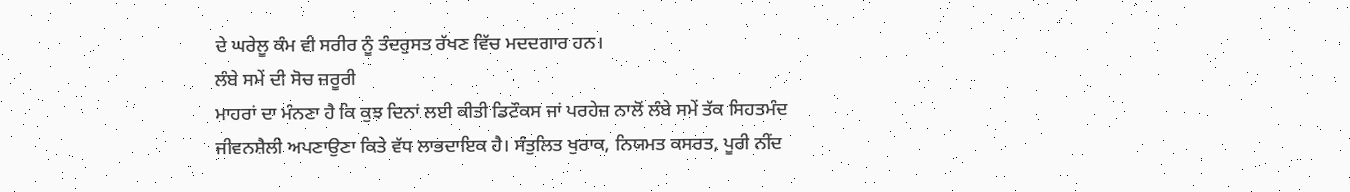ਦੇ ਘਰੇਲੂ ਕੰਮ ਵੀ ਸਰੀਰ ਨੂੰ ਤੰਦਰੁਸਤ ਰੱਖਣ ਵਿੱਚ ਮਦਦਗਾਰ ਹਨ।
ਲੰਬੇ ਸਮੇਂ ਦੀ ਸੋਚ ਜ਼ਰੂਰੀ
ਮਾਹਰਾਂ ਦਾ ਮੰਨਣਾ ਹੈ ਕਿ ਕੁਝ ਦਿਨਾਂ ਲਈ ਕੀਤੀ ਡਿਟੌਕਸ ਜਾਂ ਪਰਹੇਜ਼ ਨਾਲੋਂ ਲੰਬੇ ਸਮੇਂ ਤੱਕ ਸਿਹਤਮੰਦ ਜੀਵਨਸ਼ੈਲੀ ਅਪਣਾਉਣਾ ਕਿਤੇ ਵੱਧ ਲਾਭਦਾਇਕ ਹੈ। ਸੰਤੁਲਿਤ ਖੁਰਾਕ, ਨਿਯਮਤ ਕਸਰਤ, ਪੂਰੀ ਨੀਂਦ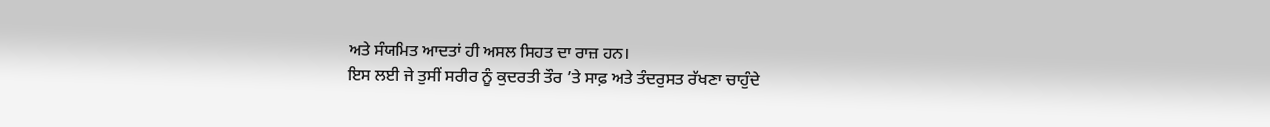ਅਤੇ ਸੰਯਮਿਤ ਆਦਤਾਂ ਹੀ ਅਸਲ ਸਿਹਤ ਦਾ ਰਾਜ਼ ਹਨ।
ਇਸ ਲਈ ਜੇ ਤੁਸੀਂ ਸਰੀਰ ਨੂੰ ਕੁਦਰਤੀ ਤੌਰ ’ਤੇ ਸਾਫ਼ ਅਤੇ ਤੰਦਰੁਸਤ ਰੱਖਣਾ ਚਾਹੁੰਦੇ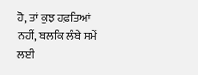ਹੋ, ਤਾਂ ਕੁਝ ਹਫ਼ਤਿਆਂ ਨਹੀਂ, ਬਲਕਿ ਲੰਬੇ ਸਮੇਂ ਲਈ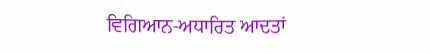ਵਿਗਿਆਨ-ਅਧਾਰਿਤ ਆਦਤਾਂ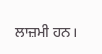ਲਾਜ਼ਮੀ ਹਨ।